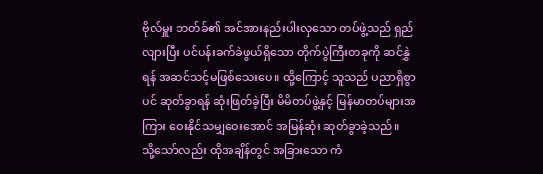ဗိုလ်မှူး ဘတ်ခ်၏ အင်အားနည်းပါးလှသော တပ်ဖွဲ့သည် ရှည်လျားပြီး ပင်ပန်းခက်ခဲဖွယ်ရှိသော တိုက်ပွဲကြီးတခုကို ဆင်နွှဲရန် အဆင်သင့်မဖြစ်သေးပေ။ ထို့ကြောင့် သူသည် ပညာရှိစွာပင် ဆုတ်ခွာရန် ဆုံးဖြတ်ခဲ့ပြီး မိမိတပ်ဖွဲ့နှင့် မြန်မာတပ်များအကြား ဝေးနိုင်သမျှဝေးအောင် အမြန်ဆုံး ဆုတ်ခွာခဲ့သည်။
သို့သော်လည်း ထိုအချိန်တွင် အခြားသော ကံ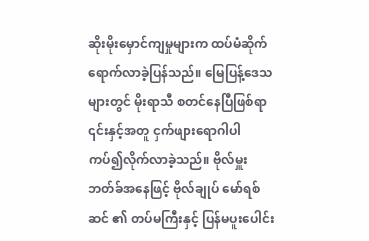ဆိုးမိုးမှောင်ကျမှုများက ထပ်မံဆိုက်ရောက်လာခဲ့ပြန်သည်။ မြေပြန့်ဒေသများတွင် မိုးရာသီ စတင်နေပြီဖြစ်ရာ ၎င်းနှင့်အတူ ငှက်ဖျားရောဂါပါ ကပ်၍လိုက်လာခဲ့သည်။ ဗိုလ်မှူး ဘတ်ခ်အနေဖြင့် ဗိုလ်ချုပ် မော်ရစ်ဆင် ၏ တပ်မကြီးနှင့် ပြန်မပူးပေါင်း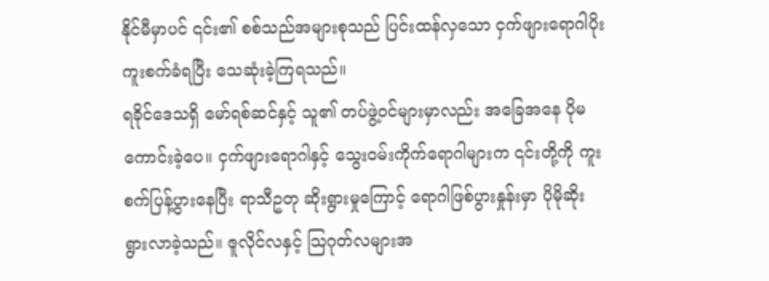နိုင်မီမှာပင် ၎င်း၏ စစ်သည်အများစုသည် ပြင်းထန်လှသော ငှက်ဖျားရောဂါပိုး ကူးစက်ခံရပြီး သေဆုံးခဲ့ကြရသည်။
ရခိုင်ဒေသရှိ မော်ရစ်ဆင်နှင့် သူ၏ တပ်ဖွဲ့ဝင်များမှာလည်း အခြေအနေ ပိုမကောင်းခဲ့ပေ။ ငှက်ဖျားရောဂါနှင့် သွေးဝမ်းကိုက်ရောဂါများက ၎င်းတို့ကို ကူးစက်ပြန့်ပွားနေပြီး ရာသီဥတု ဆိုးရွားမှုကြောင့် ရောဂါဖြစ်ပွားနှုန်းမှာ ပိုမိုဆိုးရွားလာခဲ့သည်။ ဇူလိုင်လနှင့် သြဂုတ်လများအ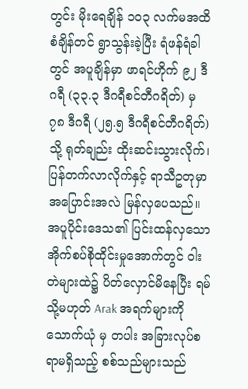တွင်း မိုးရေချိန် ၁၀၃ လက်မအထိ စံချိန်တင် ရွာသွန်းခဲ့ပြီး ရံဖန်ရံခါတွင် အပူချိန်မှာ ဖာရင်ဟိုက် ၉၂ ဒီဂရီ (၃၃.၃ ဒီဂရီစင်တီဂရိတ်) မှ ၇၈ ဒီဂရီ (၂၅.၅ ဒီဂရီစင်တီဂရိတ်) သို့ ရုတ်ချည်း ထိုးဆင်းသွားလိုက်၊ ပြန်တက်လာလိုက်နှင့် ရာသီဥတုမှာ အပြောင်းအလဲ မြန်လှပေသည်။
အပူပိုင်းဒေသ၏ ပြင်းထန်လှသော အိုက်စပ်စိုထိုင်းမှုအောက်တွင် ဝါးတဲများထဲ၌ ပိတ်လှောင်မိနေပြီး ရမ် သို့မဟုတ် Arak အရက်များကို သောက်ယုံ မှ တပါး အခြားလုပ်စရာမရှိသည့် စစ်သည်များသည်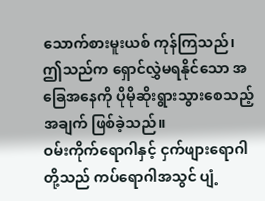သောက်စားမူးယစ် ကုန်ကြသည်၊ ဤသည်က ရှောင်လွှဲမရနိုင်သော အခြေအနေကို ပိုမိုဆိုးရွားသွားစေသည့် အချက် ဖြစ်ခဲ့သည်။
ဝမ်းကိုက်ရောဂါနှင့် ငှက်ဖျားရောဂါတို့သည် ကပ်ရောဂါအသွင် ပျံ့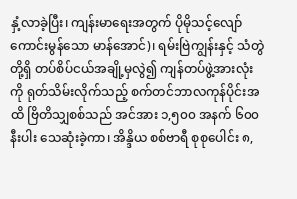နှံ့လာခဲ့ပြီး၊ ကျန်းမာရေးအတွက် ပိုမိုသင့်လျော်ကောင်းမွန်သော မာန်အောင်)၊ ရမ်းဗြဲကျွန်းနှင့် သံတွဲတို့ရှိ တပ်စိပ်ငယ်အချို့မှလွဲ၍ ကျန်တပ်ဖွဲ့အားလုံးကို ရုတ်သိမ်းလိုက်သည့် စက်တင်ဘာလကုန်ပိုင်းအထိ ဗြိတိသျှစစ်သည် အင်အား ၁,၅၀၀ အနက် ၆၀၀ နီးပါး သေဆုံးခဲ့ကာ၊ အိန္ဒိယ စစ်ဗာရီ စုစုပေါင်း ၈,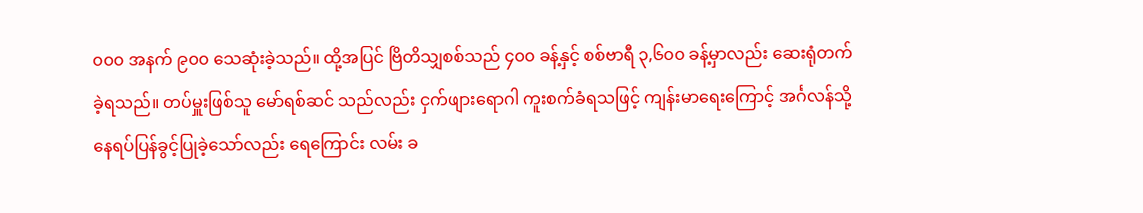၀၀၀ အနက် ၉၀၀ သေဆုံးခဲ့သည်။ ထို့အပြင် ဗြိတိသျှစစ်သည် ၄၀၀ ခန့်နှင့် စစ်ဗာရီ ၃,၆၀၀ ခန့်မှာလည်း ဆေးရုံတက်ခဲ့ရသည်။ တပ်မှူးဖြစ်သူ မော်ရစ်ဆင် သည်လည်း ငှက်ဖျားရောဂါ ကူးစက်ခံရသဖြင့် ကျန်းမာရေးကြောင့် အင်္ဂလန်သို့ နေရပ်ပြန်ခွင့်ပြုခဲ့သော်လည်း ရေကြောင်း လမ်း ခ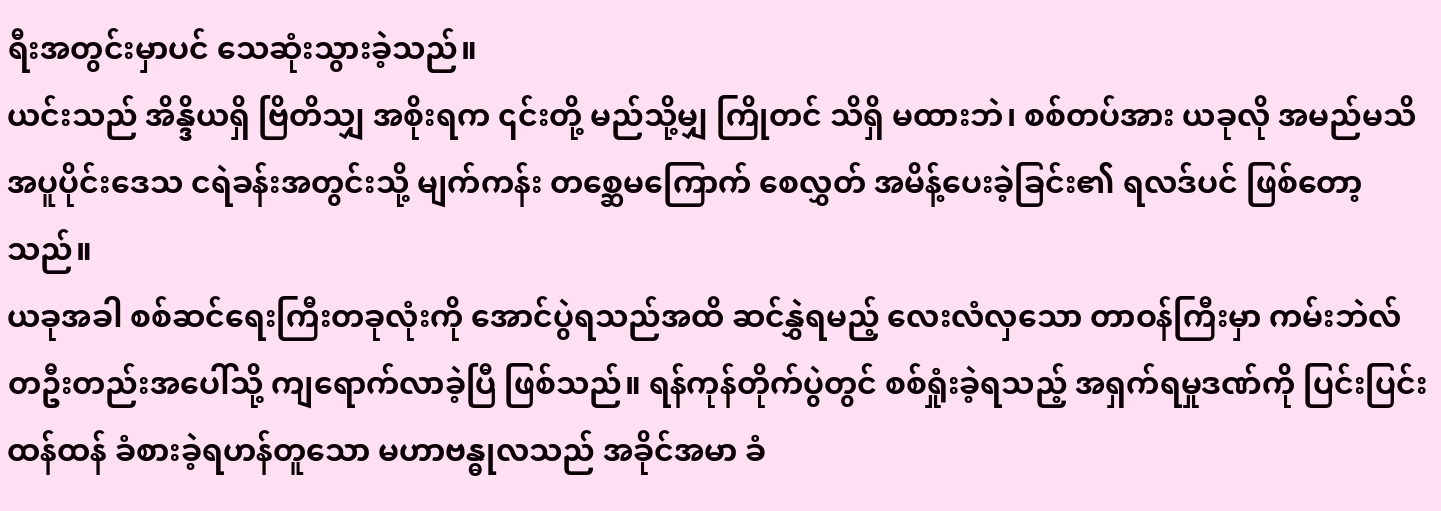ရီးအတွင်းမှာပင် သေဆုံးသွားခဲ့သည်။
ယင်းသည် အိန္ဒိယရှိ ဗြိတိသျှ အစိုးရက ၎င်းတို့ မည်သို့မျှ ကြိုတင် သိရှိ မထားဘဲ၊ စစ်တပ်အား ယခုလို အမည်မသိ အပူပိုင်းဒေသ ငရဲခန်းအတွင်းသို့ မျက်ကန်း တစ္ဆေမကြောက် စေလွှတ် အမိန့်ပေးခဲ့ခြင်း၏ ရလဒ်ပင် ဖြစ်တော့သည်။
ယခုအခါ စစ်ဆင်ရေးကြီးတခုလုံးကို အောင်ပွဲရသည်အထိ ဆင်နွှဲရမည့် လေးလံလှသော တာဝန်ကြီးမှာ ကမ်းဘဲလ် တဦးတည်းအပေါ်သို့ ကျရောက်လာခဲ့ပြီ ဖြစ်သည်။ ရန်ကုန်တိုက်ပွဲတွင် စစ်ရှုံးခဲ့ရသည့် အရှက်ရမှုဒဏ်ကို ပြင်းပြင်းထန်ထန် ခံစားခဲ့ရဟန်တူသော မဟာဗန္ဓုလသည် အခိုင်အမာ ခံ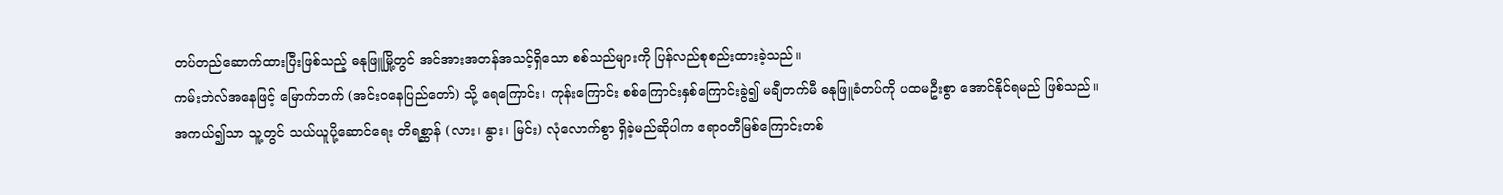တပ်တည်ဆောက်ထားပြီးဖြစ်သည့် ဓနုဖြူမြို့တွင် အင်အားအတန်အသင့်ရှိသော စစ်သည်များကို ပြန်လည်စုစည်းထားခဲ့သည်။
ကမ်းဘဲလ်အနေဖြင့် မြောက်ဘက် (အင်းဝနေပြည်တော်) သို့ ရေကြောင်း၊ ကုန်းကြောင်း စစ်ကြောင်းနှစ်ကြောင်းခွဲ၍ မချီတက်မီ ဓနုဖြူခံတပ်ကို ပထမဦးစွာ အောင်နိုင်ရမည် ဖြစ်သည်။
အကယ်၍သာ သူ့တွင် သယ်ယူပို့ဆောင်ရေး တိရစ္ဆာန် (လား၊ နွား၊ မြင်း) လုံလောက်စွာ ရှိခဲ့မည်ဆိုပါက ဧရာဝတီမြစ်ကြောင်းတစ်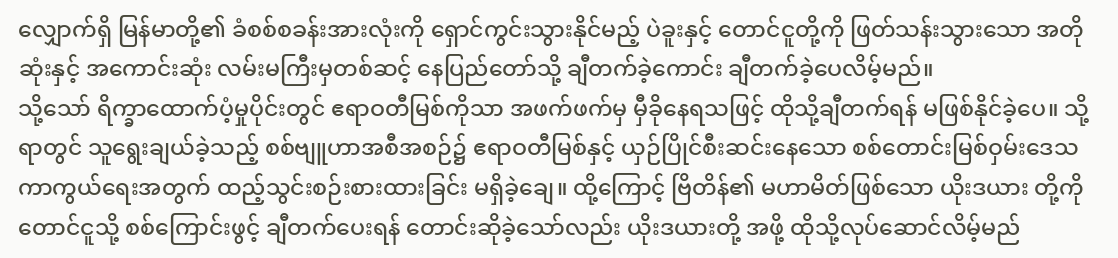လျှောက်ရှိ မြန်မာတို့၏ ခံစစ်စခန်းအားလုံးကို ရှောင်ကွင်းသွားနိုင်မည့် ပဲခူးနှင့် တောင်ငူတို့ကို ဖြတ်သန်းသွားသော အတိုဆုံးနှင့် အကောင်းဆုံး လမ်းမကြီးမှတစ်ဆင့် နေပြည်တော်သို့ ချီတက်ခဲ့ကောင်း ချီတက်ခဲ့ပေလိမ့်မည်။
သို့သော် ရိက္ခာထောက်ပံ့မှုပိုင်းတွင် ဧရာဝတီမြစ်ကိုသာ အဖက်ဖက်မှ မှီခိုနေရသဖြင့် ထိုသို့ချီတက်ရန် မဖြစ်နိုင်ခဲ့ပေ။ သို့ရာတွင် သူရွေးချယ်ခဲ့သည့် စစ်ဗျူဟာအစီအစဉ်၌ ဧရာဝတီမြစ်နှင့် ယှဉ်ပြိုင်စီးဆင်းနေသော စစ်တောင်းမြစ်ဝှမ်းဒေသ ကာကွယ်ရေးအတွက် ထည့်သွင်းစဉ်းစားထားခြင်း မရှိခဲ့ချေ။ ထို့ကြောင့် ဗြိတိန်၏ မဟာမိတ်ဖြစ်သော ယိုးဒယား တို့ကို တောင်ငူသို့ စစ်ကြောင်းဖွင့် ချီတက်ပေးရန် တောင်းဆိုခဲ့သော်လည်း ယိုးဒယားတို့ အဖို့ ထိုသို့လုပ်ဆောင်လိမ့်မည်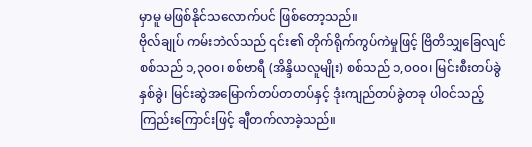မှာမူ မဖြစ်နိုင်သလောက်ပင် ဖြစ်တော့သည်။
ဗိုလ်ချုပ် ကမ်းဘဲလ်သည် ၎င်း၏ တိုက်ရိုက်ကွပ်ကဲမှုဖြင့် ဗြိတိသျှခြေလျင်စစ်သည် ၁,၃၀၀၊ စစ်ဗာရီ (အိန္ဒိယလူမျိုး) စစ်သည် ၁,၀၀၀၊ မြင်းစီးတပ်ခွဲ နှစ်ခွဲ၊ မြင်းဆွဲအမြောက်တပ်တတပ်နှင့် ဒုံးကျည်တပ်ခွဲတခု ပါဝင်သည့် ကြည်းကြောင်းဖြင့် ချီတက်လာခဲ့သည်။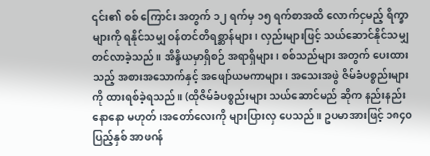၎င်း၏ စစ် ကြောင်း အတွက် ၁၂ ရက်မှ ၁၅ ရက်စာအထိ လောက်ငှမည့် ရိက္ခာများကို ရနိုင်သမျှ ဝန်တင်တိရစ္ဆာန်များ၊ လှည်းများဖြင့် သယ်ဆောင်နိုင်သမျှ တင်လာခဲ့သည်။ အိန္ဒိယမှာရှိစဉ် အရာရှိများ၊ စစ်သည်များ အတွက် ပေးထားသည့် အစားအသောက်နှင့် အဖျော်ယမကာများ၊ အသေးအဖွဲ ဇိမ်ခံပစ္စည်းများကို ထားရစ်ခဲ့ရသည်။ (ထိုဇိမ်ခံပစ္စည်းများ သယ်ဆောင်မည် ဆိုက နည်းနည်း နောနော မဟုတ်၊အတော်လေးကို များပြားလှ ပေသည်။ ဥပမာအားဖြင့် ၁၈၄၀ ပြည့်နှစ် အာဖဂန်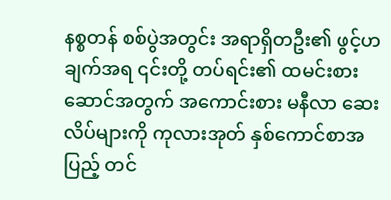နစ္စတန် စစ်ပွဲအတွင်း အရာရှိတဦး၏ ဖွင့်ဟချက်အရ ၎င်းတို့ တပ်ရင်း၏ ထမင်းစားဆောင်အတွက် အကောင်းစား မနီလာ ဆေးလိပ်များကို ကုလားအုတ် နှစ်ကောင်စာအပြည့် တင်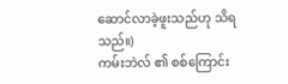ဆောင်လာခဲ့ဖူးသည်ဟု သိရသည်။)
ကမ်းဘဲလ် ၏ စစ်ကြောင်း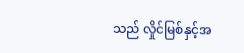သည် လှိုင်မြစ်နှင့်အ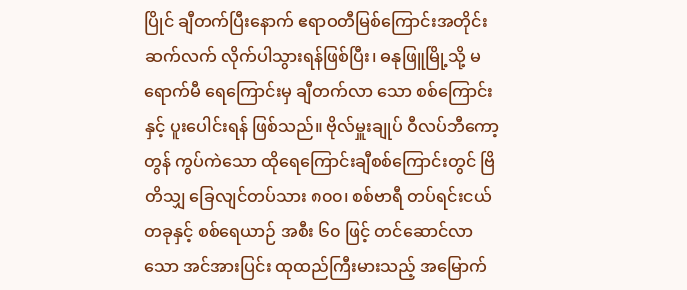ပြိုင် ချီတက်ပြီးနောက် ဧရာဝတီမြစ်ကြောင်းအတိုင်း ဆက်လက် လိုက်ပါသွားရန်ဖြစ်ပြီး၊ ဓနုဖြူမြို့သို့ မရောက်မီ ရေကြောင်းမှ ချီတက်လာ သော စစ်ကြောင်းနှင့် ပူးပေါင်းရန် ဖြစ်သည်။ ဗိုလ်မှူးချုပ် ဝီလပ်ဘီကော့တွန် ကွပ်ကဲသော ထိုရေကြောင်းချီစစ်ကြောင်းတွင် ဗြိတိသျှ ခြေလျင်တပ်သား ၈၀၀၊ စစ်ဗာရီ တပ်ရင်းငယ်တခုနှင့် စစ်ရေယာဉ် အစီး ၆၀ ဖြင့် တင်ဆောင်လာသော အင်အားပြင်း ထုထည်ကြီးမားသည့် အမြောက်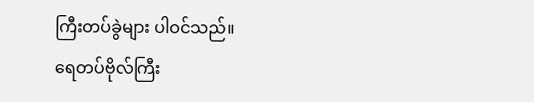ကြီးတပ်ခွဲများ ပါဝင်သည်။
ရေတပ်ဗိုလ်ကြီး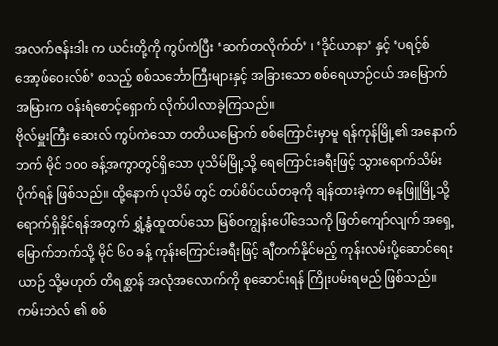အလက်ဇန်းဒါး က ယင်းတို့ကို ကွပ်ကဲပြီး ‘ဆက်တလိုက်တ်’ ၊ ‘ဒိုင်ယာနာ’ နှင့် ‘ပရင့်စ်အော့ဖ်ဝေးလ်စ်’ စသည့် စစ်သင်္ဘောကြီးများနှင့် အခြားသော စစ်ရေယာဉ်ငယ် အမြောက်အမြားက ဝန်းရံစောင့်ရှောက် လိုက်ပါလာခဲ့ကြသည်။
ဗိုလ်မှူးကြီး ဆေးလ် ကွပ်ကဲသော တတိယမြောက် စစ်ကြောင်းမှာမူ ရန်ကုန်မြို့၏ အနောက်ဘက် မိုင် ၁၀၀ ခန့်အကွာတွင်ရှိသော ပုသိမ်မြို့သို့ ရေကြောင်းခရီးဖြင့် သွားရောက်သိမ်းပိုက်ရန် ဖြစ်သည်။ ထို့နောက် ပုသိမ် တွင် တပ်စိပ်ငယ်တခုကို ချန်ထားခဲ့ကာ ဓနုဖြူမြို့သို့ ရောက်ရှိနိုင်ရန်အတွက် ရွှံ့နွံထူထပ်သော မြစ်ဝကျွန်းပေါ်ဒေသကို ဖြတ်ကျော်လျက် အရှေ့မြောက်ဘက်သို့ မိုင် ၆၀ ခန့် ကုန်းကြောင်းခရီးဖြင့် ချီတက်နိုင်မည့် ကုန်းလမ်းပို့ဆောင်ရေးယာဉ် သို့မဟုတ် တိရစ္ဆာန် အလုံအလောက်ကို စုဆောင်းရန် ကြိုးပမ်းရမည် ဖြစ်သည်။
ကမ်းဘဲလ် ၏ စစ်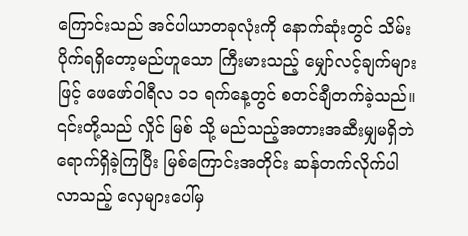ကြောင်းသည် အင်ပါယာတခုလုံးကို နောက်ဆုံးတွင် သိမ်းပိုက်ရရှိတော့မည်ဟူသော ကြီးမားသည့် မျှော်လင့်ချက်များဖြင့် ဖေဖော်ဝါရီလ ၁၁ ရက်နေ့တွင် စတင်ချီတက်ခဲ့သည်။ ၎င်းတို့သည် လှိုင် မြစ် သို့ မည်သည့်အတားအဆီးမျှမရှိဘဲ ရောက်ရှိခဲ့ကြပြီး မြစ်ကြောင်းအတိုင်း ဆန်တက်လိုက်ပါလာသည့် လှေများပေါ်မှ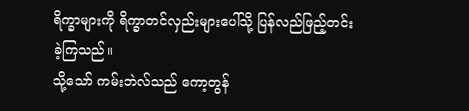ရိက္ခာများကို ရိက္ခာတင်လှည်းများပေါ်သို့ ပြန်လည်ဖြည့်တင်းခဲ့ကြသည်။
သို့သော် ကမ်းဘဲလ်သည် ကော့တွန်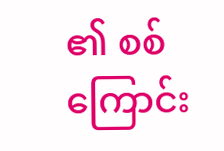၏ စစ်ကြောင်း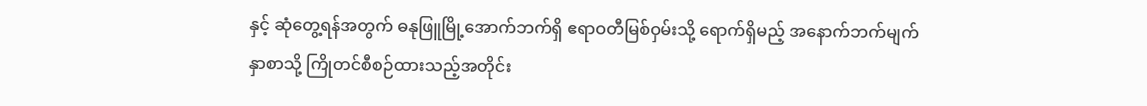နှင့် ဆုံတွေ့ရန်အတွက် ဓနုဖြူမြို့အောက်ဘက်ရှိ ဧရာဝတီမြစ်ဝှမ်းသို့ ရောက်ရှိမည့် အနောက်ဘက်မျက်နှာစာသို့ ကြိုတင်စီစဉ်ထားသည့်အတိုင်း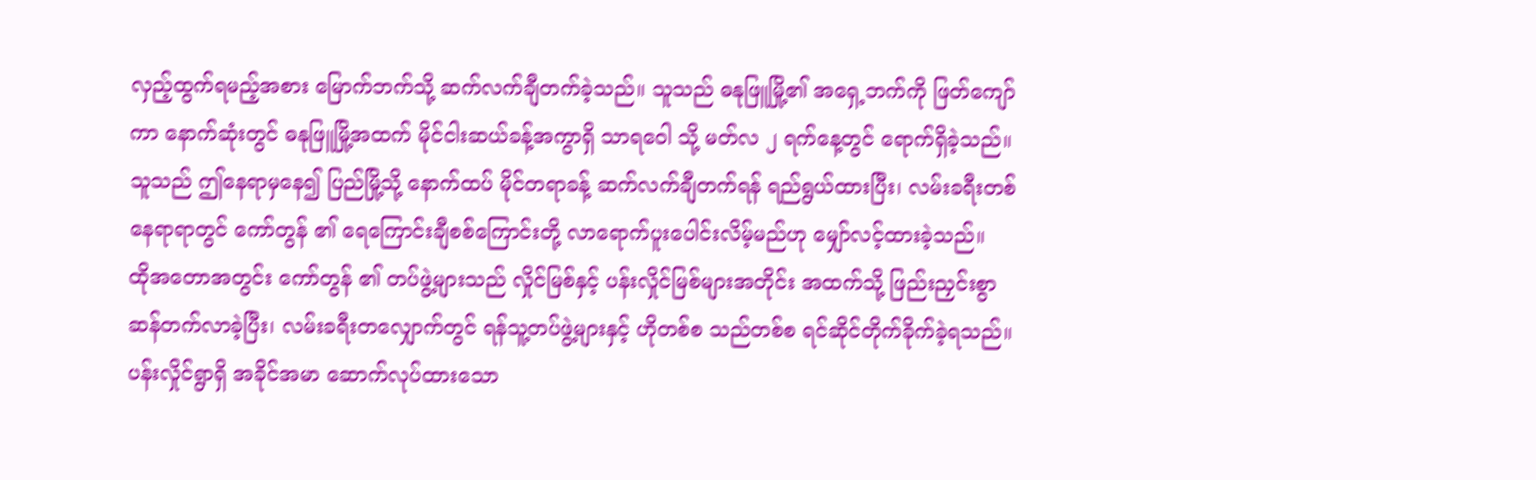လှည့်ထွက်ရမည့်အစား မြောက်ဘက်သို့ ဆက်လက်ချီတက်ခဲ့သည်။ သူသည် ဓနုဖြူမြို့၏ အရှေ့ဘက်ကို ဖြတ်ကျော်ကာ နောက်ဆုံးတွင် ဓနုဖြူမြို့အထက် မိုင်ငါးဆယ်ခန့်အကွာရှိ သာရဝေါ သို့ မတ်လ ၂ ရက်နေ့တွင် ရောက်ရှိခဲ့သည်။
သူသည် ဤနေရာမှနေ၍ ပြည်မြို့သို့ နောက်ထပ် မိုင်တရာခန့် ဆက်လက်ချီတက်ရန် ရည်ရွယ်ထားပြီး၊ လမ်းခရီးတစ်နေရာရာတွင် ကော်တွန် ၏ ရေကြောင်းချီစစ်ကြောင်းတို့ လာရောက်ပူးပေါင်းလိမ့်မည်ဟု မျှော်လင့်ထားခဲ့သည်။
ထိုအတောအတွင်း ကော်တွန် ၏ တပ်ဖွဲ့များသည် လှိုင်မြစ်နှင့် ပန်းလှိုင်မြစ်များအတိုင်း အထက်သို့ ဖြည်းညှင်းစွာ ဆန်တက်လာခဲ့ပြီး၊ လမ်းခရီးတလျှောက်တွင် ရန်သူ့တပ်ဖွဲ့များနှင့် ဟိုတစ်စ သည်တစ်စ ရင်ဆိုင်တိုက်ခိုက်ခဲ့ရသည်။ ပန်းလှိုင်ရွာရှိ အခိုင်အမာ ဆောက်လုပ်ထားသော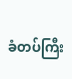ခံတပ်ကြီး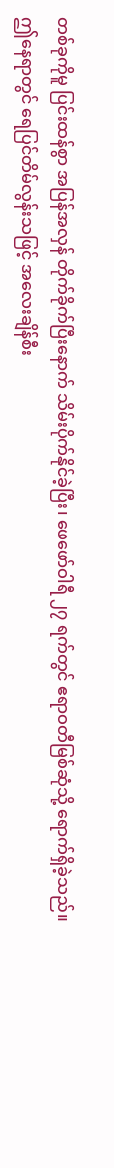တစ်ခုကိုမူ ပြင်းထန်စွာ အပြန်အလှန် တိုက်ခိုက်ပြီးနောက် သိမ်းပိုက်နိုင်ခဲ့ပြီး၊ ဖေဖော်ဝါရီ ၂၇ ရက်တွင် ဧရာဝတီမြစ်ဆုံသို့ ရောက်ရှိခဲ့သည်။
ဤနေရာတွင် ရေပြင်တိမ်လွန်းသဖြင့် အလေးချိန်စီး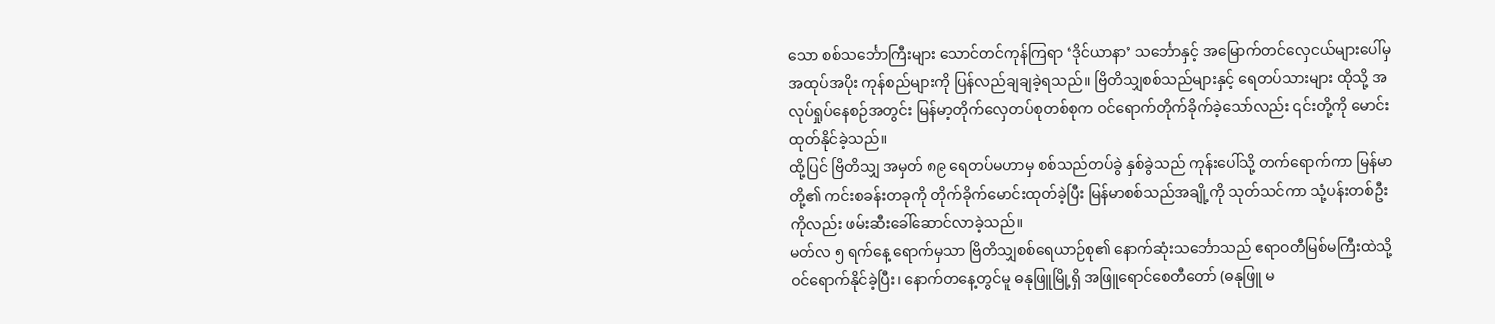သော စစ်သင်္ဘောကြီးများ သောင်တင်ကုန်ကြရာ ‘ဒိုင်ယာနာ’ သင်္ဘောနှင့် အမြောက်တင်လှေငယ်များပေါ်မှ အထုပ်အပိုး ကုန်စည်များကို ပြန်လည်ချချခဲ့ရသည်။ ဗြိတိသျှစစ်သည်များနှင့် ရေတပ်သားများ ထိုသို့ အလုပ်ရှုပ်နေစဉ်အတွင်း မြန်မာ့တိုက်လှေတပ်စုတစ်စုက ဝင်ရောက်တိုက်ခိုက်ခဲ့သော်လည်း ၎င်းတို့ကို မောင်းထုတ်နိုင်ခဲ့သည်။
ထို့ပြင် ဗြိတိသျှ အမှတ် ၈၉ ရေတပ်မဟာမှ စစ်သည်တပ်ခွဲ နှစ်ခွဲသည် ကုန်းပေါ်သို့ တက်ရောက်ကာ မြန်မာတို့၏ ကင်းစခန်းတခုကို တိုက်ခိုက်မောင်းထုတ်ခဲ့ပြီး မြန်မာစစ်သည်အချို့ကို သုတ်သင်ကာ သုံ့ပန်းတစ်ဦးကိုလည်း ဖမ်းဆီးခေါ်ဆောင်လာခဲ့သည်။
မတ်လ ၅ ရက်နေ့ ရောက်မှသာ ဗြိတိသျှစစ်ရေယာဉ်စု၏ နောက်ဆုံးသင်္ဘောသည် ဧရာဝတီမြစ်မကြီးထဲသို့ ဝင်ရောက်နိုင်ခဲ့ပြီး၊ နောက်တနေ့တွင်မူ ဓနုဖြူမြို့ရှိ အဖြူရောင်စေတီတော် (ဓနုဖြူ မ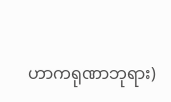ဟာကရုဏာဘုရား)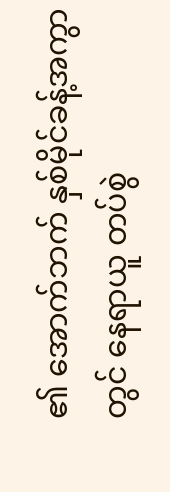၏ အောက်ဘက် နှစ်မိုင်ခန့်အကွာတွင် နေရာယူ တပ်စွဲ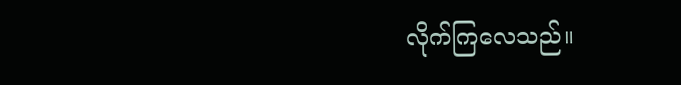လိုက်ကြလေသည်။